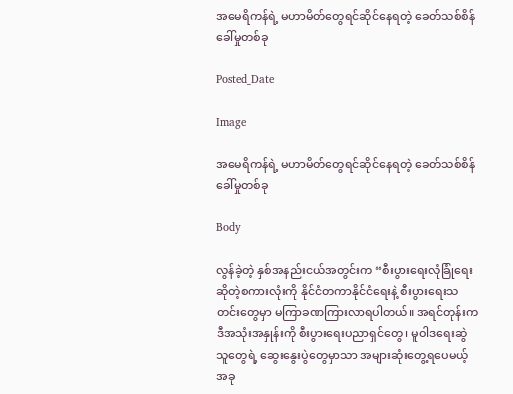အမေရိကန်ရဲ့ မဟာမိတ်တွေရင်ဆိုင်နေရတဲ့ ခေတ်သစ်စိန်ခေါ်မှုတစ်ခု

Posted_Date

Image

အမေရိကန်ရဲ့ မဟာမိတ်တွေရင်ဆိုင်နေရတဲ့ ခေတ်သစ်စိန်ခေါ်မှုတစ်ခု

Body

လွန်ခဲ့တဲ့ နှစ်အနည်းငယ်အတွင်းက “စီးပွားရေးလုံခြုံရေး ဆိုတဲ့စကားလုံးကို နိုင်ငံတကာနိုင်ငံရေးနဲ့ စီးပွားရေးသတင်းတွေမှာ မကြာခဏကြားလာရပါတယ်။ အရင်တုန်းက ဒီအသုံးအနှုန်းကို စီးပွားရေးပညာရှင်တွေ၊ မူဝါဒရေးဆွဲသူတွေရဲ့ ဆွေးနွေးပွဲတွေမှာသာ အများဆုံးတွေ့ရပေမယ့် အခု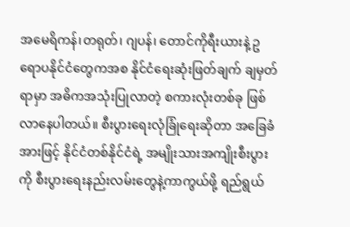အမေရိကန်၊တရုတ်၊ ဂျပန်၊ တောင်ကိုရီးယားနဲ့ ဥရောပနိုင်ငံတွေကအစ နိုင်ငံရေးဆုံးဖြတ်ချက် ချမှတ်ရာမှာ အဓိကအသုံးပြုလာတဲ့ စကားလုံးတစ်ခု ဖြစ်လာနေပါတယ်။ စီးပွားရေးလုံခြုံရေးဆိုတာ အခြေခံအားဖြင့် နိုင်ငံတစ်နိုင်ငံရဲ့ အမျိုးသားအကျိုးစီးပွားကို စီးပွားရေးနည်းလမ်းတွေနဲ့ကာကွယ်ဖို့ ရည်ရွယ်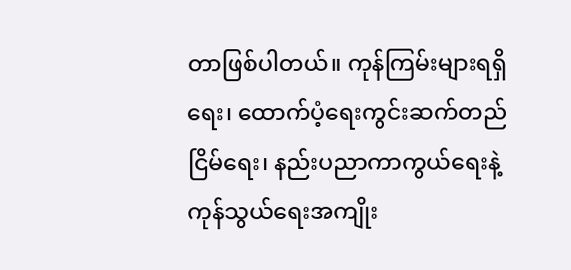တာဖြစ်ပါတယ်။ ကုန်ကြမ်းများရရှိရေး၊ ထောက်ပံ့ရေးကွင်းဆက်တည်ငြိမ်ရေး၊ နည်းပညာကာကွယ်ရေးနဲ့ ကုန်သွယ်ရေးအကျိုး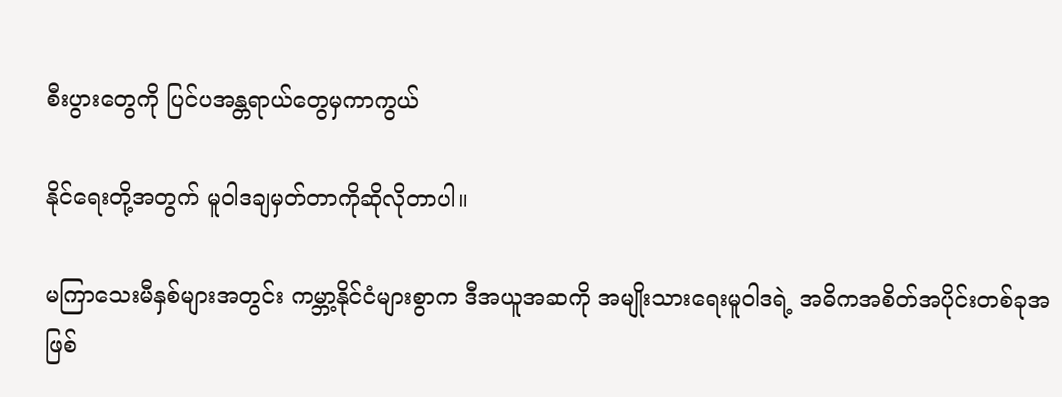စီးပွားတွေကို ပြင်ပအန္တရာယ်တွေမှကာကွယ်

နိုင်ရေးတို့အတွက် မူဝါဒချမှတ်တာကိုဆိုလိုတာပါ။

မကြာသေးမီနှစ်များအတွင်း ကမ္ဘာ့နိုင်ငံများစွာက ဒီအယူအဆကို အမျိုးသားရေးမူဝါဒရဲ့ အဓိကအစိတ်အပိုင်းတစ်ခုအဖြစ်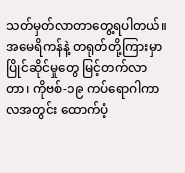သတ်မှတ်လာတာတွေ့ရပါတယ်။ အမေရိကန်နဲ့ တရုတ်တို့ကြားမှာ ပြိုင်ဆိုင်မှုတွေ မြင့်တက်လာတာ၊ ကိုဗစ်-၁၉ ကပ်ရောဂါကာလအတွင်း ထောက်ပံ့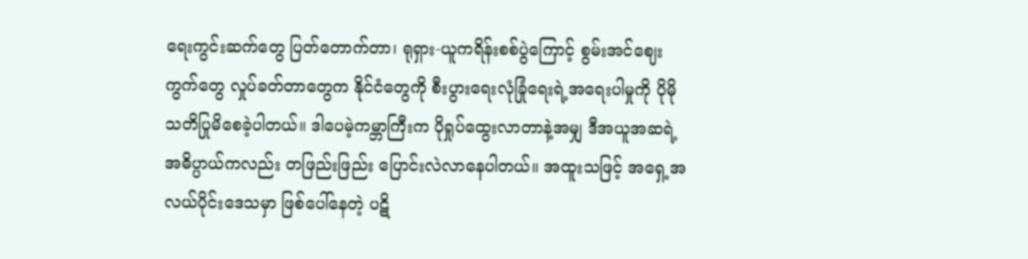ရေးကွင်းဆက်တွေ ပြတ်တောက်တာ၊ ရုရှား-ယူကရိန်းစစ်ပွဲကြောင့် စွမ်းအင်ဈေးကွက်တွေ လှုပ်ခတ်တာတွေက နိုင်ငံတွေကို စီးပွားရေးလုံခြုံရေးရဲ့အရေးပါမှုကို ပိုမိုသတိပြုမိစေခဲ့ပါတယ်။ ဒါပေမဲ့ကမ္ဘာကြီးက ပိုရှုပ်ထွေးလာတာနဲ့အမျှ ဒီအယူအဆရဲ့ အဓိပ္ပာယ်ကလည်း တဖြည်းဖြည်း ပြောင်းလဲလာနေပါတယ်။ အထူးသဖြင့် အရှေ့အလယ်ပိုင်းဒေသမှာ ဖြစ်ပေါ်နေတဲ့ ပဋိ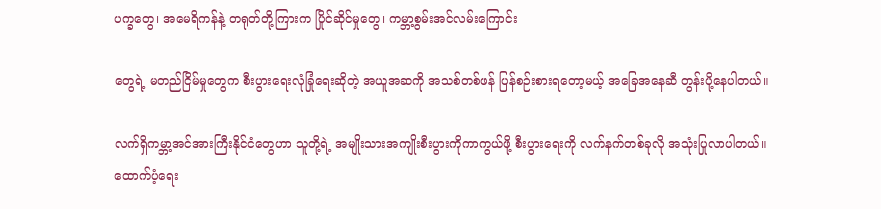ပက္ခတွေ၊ အမေရိကန်နဲ့ တရုတ်တို့ကြားက ပြိုင်ဆိုင်မှုတွေ၊ ကမ္ဘာ့စွမ်းအင်လမ်းကြောင်း

တွေရဲ့ မတည်ငြိမ်မှုတွေက စီးပွားရေးလုံခြုံရေးဆိုတဲ့ အယူအဆကို အသစ်တစ်ဖန် ပြန်စဉ်းစားရတော့မယ့် အခြေအနေဆီ တွန်းပို့နေပါတယ်။

လက်ရှိကမ္ဘာ့အင်အားကြီးနိုင်ငံတွေဟာ သူတို့ရဲ့ အမျိုးသားအကျိုးစီးပွားကိုကာကွယ်ဖို့ စီးပွားရေးကို လက်နက်တစ်ခုလို အသုံးပြုလာပါတယ်။ ထောက်ပံ့ရေး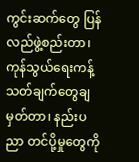ကွင်းဆက်တွေ ပြန်လည်ဖွဲ့စည်းတာ၊ ကုန်သွယ်ရေးကန့်သတ်ချက်တွေချမှတ်တာ၊ နည်းပညာ တင်ပို့မှုတွေကို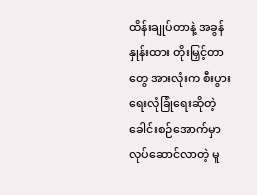ထိန်းချုပ်တာနဲ့ အခွန်နှုန်းထား တိုးမြှင့်တာတွေ အားလုံးက စီးပွားရေးလုံခြုံရေးဆိုတဲ့ ခေါင်းစဉ်အောက်မှာ လုပ်ဆောင်လာတဲ့ မူ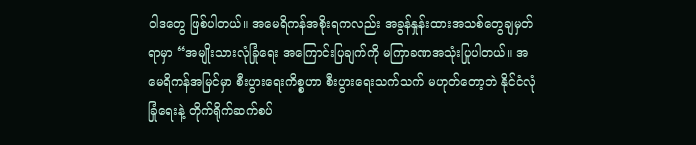ဝါဒတွေ ဖြစ်ပါတယ်။ အမေရိကန်အစိုးရကလည်း အခွန်နှုန်းထားအသစ်တွေချမှတ်ရာမှာ “အမျိုးသားလုံခြုံရေး အကြောင်းပြချက်ကို မကြာခဏအသုံးပြုပါတယ်။ အမေရိကန်အမြင်မှာ စီးပွားရေးကိစ္စဟာ စီးပွားရေးသက်သက် မဟုတ်တော့ဘဲ နိုင်ငံလုံခြုံရေးနဲ့ တိုက်ရိုက်ဆက်စပ်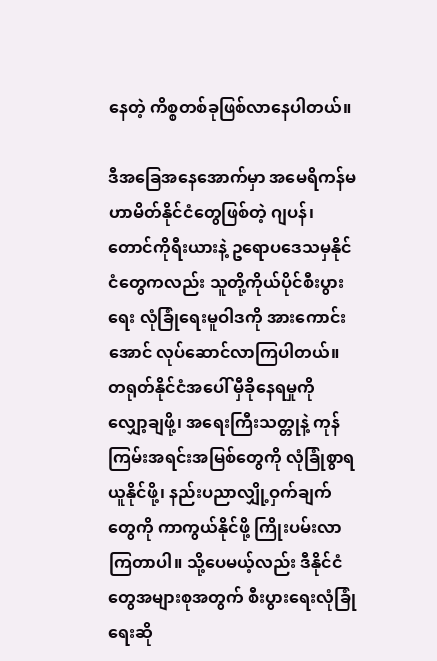နေတဲ့ ကိစ္စတစ်ခုဖြစ်လာနေပါတယ်။

ဒီအခြေအနေအောက်မှာ အမေရိကန်မဟာမိတ်နိုင်ငံတွေဖြစ်တဲ့ ဂျပန်၊ တောင်ကိုရီးယားနဲ့ ဥရောပဒေသမှနိုင်ငံတွေကလည်း သူတို့ကိုယ်ပိုင်စီးပွားရေး လုံခြုံရေးမူဝါဒကို အားကောင်းအောင် လုပ်ဆောင်လာကြပါတယ်။ တရုတ်နိုင်ငံအပေါ် မှီခိုနေရမှုကို လျှော့ချဖို့၊ အရေးကြီးသတ္တုနဲ့ ကုန်ကြမ်းအရင်းအမြစ်တွေကို လုံခြုံစွာရယူနိုင်ဖို့၊ နည်းပညာလျှို့ဝှက်ချက်တွေကို ကာကွယ်နိုင်ဖို့ ကြိုးပမ်းလာကြတာပါ။ သို့ပေမယ့်လည်း ဒီနိုင်ငံတွေအများစုအတွက် စီးပွားရေးလုံခြုံရေးဆို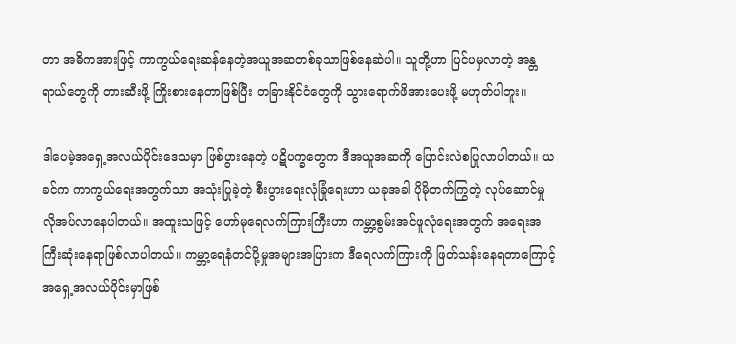တာ အဓိကအားဖြင့် ကာကွယ်ရေးဆန်နေတဲ့အယူအဆတစ်ခုသာဖြစ်နေဆဲပါ။ သူတို့ဟာ ပြင်ပမှလာတဲ့ အန္တရာယ်တွေကို တားဆီးဖို့ ကြိုးစားနေတာဖြစ်ပြီး တခြားနိုင်ငံတွေကို သွားရောက်ဖိအားပေးဖို့ မဟုတ်ပါဘူး။

ဒါပေမဲ့အရှေ့အလယ်ပိုင်းဒေသမှာ ဖြစ်ပွားနေတဲ့ ပဋိပက္ခတွေက ဒီအယူအဆကို ပြောင်းလဲစပြုလာပါတယ်။ ယခင်က ကာကွယ်ရေးအတွက်သာ အသုံးပြုခဲ့တဲ့ စီးပွားရေးလုံခြုံရေးဟာ ယခုအခါ ပိုမိုတက်ကြွတဲ့ လုပ်ဆောင်မှုလိုအပ်လာနေပါတယ်။ အထူးသဖြင့် ဟော်မုရေလက်ကြားကြီးဟာ ကမ္ဘာ့စွမ်းအင်ဖူလုံရေးအတွက် အရေးအကြီးဆုံးနေရာဖြစ်လာပါတယ်။ ကမ္ဘာ့ရေနံတင်ပို့မှုအများအပြားက ဒီရေလက်ကြားကို ဖြတ်သန်းနေရတာကြောင့် အရှေ့အလယ်ပိုင်းမှာဖြစ်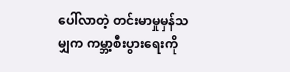ပေါ်လာတဲ့ တင်းမာမှုမှန်သမျှက ကမ္ဘာ့စီးပွားရေးကို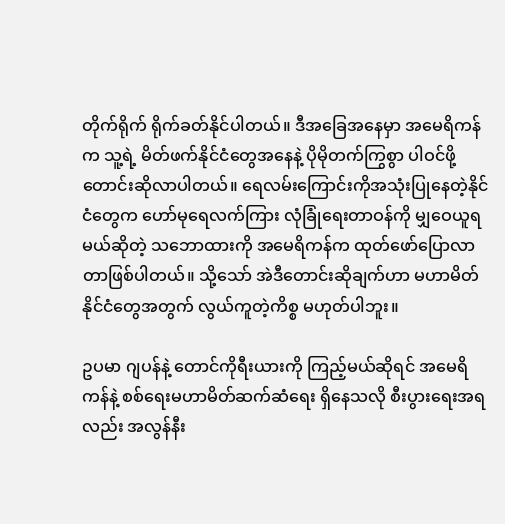တိုက်ရိုက် ရိုက်ခတ်နိုင်ပါတယ်။ ဒီအခြေအနေမှာ အမေရိကန်က သူ့ရဲ့ မိတ်ဖက်နိုင်ငံတွေအနေနဲ့ ပိုမိုတက်ကြွစွာ ပါဝင်ဖို့ တောင်းဆိုလာပါတယ်။ ရေလမ်းကြောင်းကိုအသုံးပြုနေတဲ့နိုင်ငံတွေက ဟော်မုရေလက်ကြား လုံခြုံရေးတာဝန်ကို မျှဝေယူရမယ်ဆိုတဲ့ သဘောထားကို အမေရိကန်က ထုတ်ဖော်ပြောလာတာဖြစ်ပါတယ်။ သို့သော် အဲဒီတောင်းဆိုချက်ဟာ မဟာမိတ်နိုင်ငံတွေအတွက် လွယ်ကူတဲ့ကိစ္စ မဟုတ်ပါဘူး။

ဥပမာ ဂျပန်နဲ့ တောင်ကိုရီးယားကို ကြည့်မယ်ဆိုရင် အမေရိကန်နဲ့ စစ်ရေးမဟာမိတ်ဆက်ဆံရေး ရှိနေသလို စီးပွားရေးအရလည်း အလွန်နီး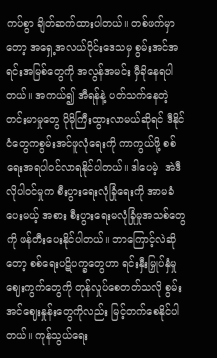ကပ်စွာ ချိတ်ဆက်ထားပါတယ်။ တစ်ဖက်မှာတော့ အရှေ့အလယ်ပိုင်းဒေသမှ စွမ်းအင်အရင်းအမြစ်တွေကို အလွန်အမင်း မှီခိုနေရပါတယ်။ အကယ်၍ အီရန်နဲ့ ပတ်သက်နေတဲ့တင်းမာမှုတွေ ပိုမိုကြီးထွားလာမယ်ဆိုရင် ဒီနိုင်ငံတွေကစွမ်းအင်ဖူလုံရေးကို ကာကွယ်ဖို့ စစ်ရေးအရပါဝင်လာရနိုင်ပါတယ်။ ဒါပေမဲ့  အဲဒီလိုပါဝင်မှုက စီးပွားရေးလုံခြုံရေးကို အာမခံပေးမယ့် အစား စီးပွားရေးမလုံခြုံမှုအသစ်တွေကို ဖန်တီးပေးနိုင်ပါတယ်။ ဘာကြောင့်လဲဆိုတော့ စစ်ရေးပဋိပက္ခတွေဟာ ရင်းနှီးမြှုပ်နှံမှု ဈေးကွက်တွေကို တုန်လှုပ်စေတတ်သလို စွမ်းအင်ဈေးနှုန်းတွေကိုလည်း မြင့်တက်စေနိုင်ပါတယ်။ ကုန်သွယ်ရေး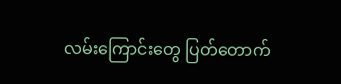လမ်းကြောင်းတွေ ပြတ်တောက်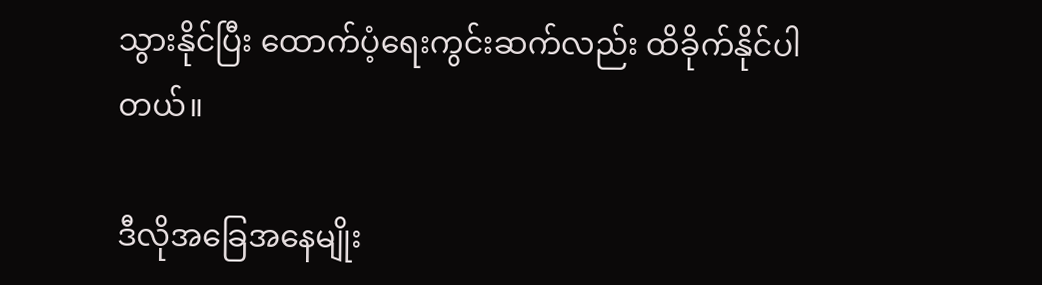သွားနိုင်ပြီး ထောက်ပံ့ရေးကွင်းဆက်လည်း ထိခိုက်နိုင်ပါတယ်။

ဒီလိုအခြေအနေမျိုး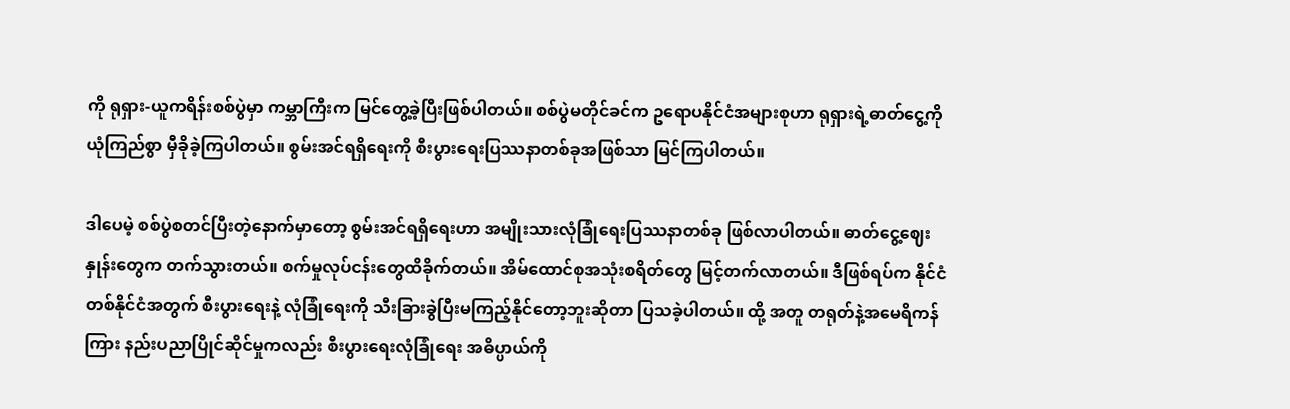ကို ရုရှား-ယူကရိန်းစစ်ပွဲမှာ ကမ္ဘာကြီးက မြင်တွေ့ခဲ့ပြီးဖြစ်ပါတယ်။ စစ်ပွဲမတိုင်ခင်က ဥရောပနိုင်ငံအများစုဟာ ရုရှားရဲ့ဓာတ်ငွေ့ကို ယုံကြည်စွာ မှီခိုခဲ့ကြပါတယ်။ စွမ်းအင်ရရှိရေးကို စီးပွားရေးပြဿနာတစ်ခုအဖြစ်သာ မြင်ကြပါတယ်။

ဒါပေမဲ့ စစ်ပွဲစတင်ပြီးတဲ့နောက်မှာတော့ စွမ်းအင်ရရှိရေးဟာ အမျိုးသားလုံခြုံရေးပြဿနာတစ်ခု ဖြစ်လာပါတယ်။ ဓာတ်ငွေ့ဈေးနှုန်းတွေက တက်သွားတယ်။ စက်မှုလုပ်ငန်းတွေထိခိုက်တယ်။ အိမ်ထောင်စုအသုံးစရိတ်တွေ မြင့်တက်လာတယ်။ ဒီဖြစ်ရပ်က နိုင်ငံတစ်နိုင်ငံအတွက် စီးပွားရေးနဲ့ လုံခြုံရေးကို သီးခြားခွဲပြီးမကြည့်နိုင်တော့ဘူးဆိုတာ ပြသခဲ့ပါတယ်။ ထို့ အတူ တရုတ်နဲ့အမေရိကန်ကြား နည်းပညာပြိုင်ဆိုင်မှုကလည်း စီးပွားရေးလုံခြုံရေး အဓိပ္ပာယ်ကို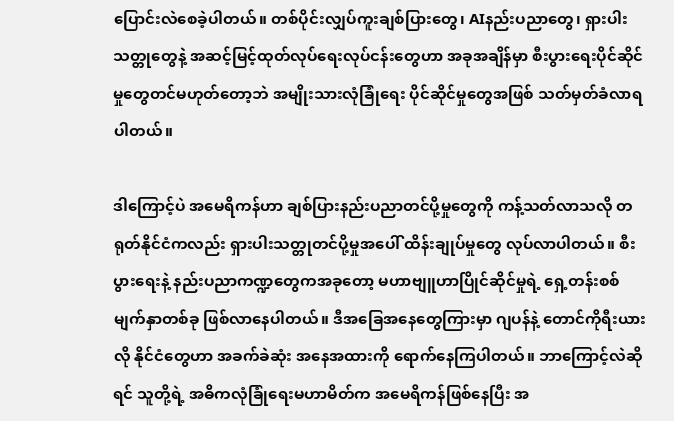ပြောင်းလဲစေခဲ့ပါတယ်။ တစ်ပိုင်းလျှပ်ကူးချစ်ပြားတွေ၊ AIနည်းပညာတွေ၊ ရှားပါးသတ္တုတွေနဲ့ အဆင့်မြင့်ထုတ်လုပ်ရေးလုပ်ငန်းတွေဟာ အခုအချိန်မှာ စီးပွားရေးပိုင်ဆိုင်မှုတွေတင်မဟုတ်တော့ဘဲ အမျိုးသားလုံခြုံရေး ပိုင်ဆိုင်မှုတွေအဖြစ် သတ်မှတ်ခံလာရပါတယ်။

ဒါကြောင့်ပဲ အမေရိကန်ဟာ ချစ်ပြားနည်းပညာတင်ပို့မှုတွေကို ကန့်သတ်လာသလို တရုတ်နိုင်ငံကလည်း ရှားပါးသတ္တုတင်ပို့မှုအပေါ် ထိန်းချုပ်မှုတွေ လုပ်လာပါတယ်။ စီးပွားရေးနဲ့ နည်းပညာကဏ္ဍတွေကအခုတော့ မဟာဗျူဟာပြိုင်ဆိုင်မှုရဲ့ ရှေ့တန်းစစ်မျက်နှာတစ်ခု ဖြစ်လာနေပါတယ်။ ဒီအခြေအနေတွေကြားမှာ ဂျပန်နဲ့ တောင်ကိုရီးယားလို နိုင်ငံတွေဟာ အခက်ခဲဆုံး အနေအထားကို ရောက်နေကြပါတယ်။ ဘာကြောင့်လဲဆိုရင် သူတို့ရဲ့ အဓိကလုံခြုံရေးမဟာမိတ်က အမေရိကန်ဖြစ်နေပြီး အ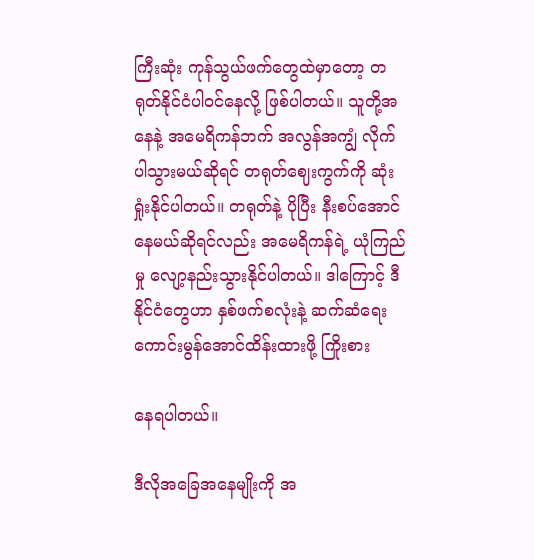ကြီးဆုံး ကုန်သွယ်ဖက်တွေထဲမှာတော့ တရုတ်နိုင်ငံပါဝင်နေလို့ ဖြစ်ပါတယ်။ သူတို့အနေနဲ့ အမေရိကန်ဘက် အလွန်အကျွံ လိုက်ပါသွားမယ်ဆိုရင် တရုတ်ဈေးကွက်ကို ဆုံးရှုံးနိုင်ပါတယ်။ တရုတ်နဲ့ ပိုပြီး နီးစပ်အောင် နေမယ်ဆိုရင်လည်း အမေရိကန်ရဲ့ ယုံကြည်မှု လျော့နည်းသွားနိုင်ပါတယ်။ ဒါကြောင့် ဒီနိုင်ငံတွေဟာ နှစ်ဖက်စလုံးနဲ့ ဆက်ဆံရေးကောင်းမွန်အောင်ထိန်းထားဖို့ ကြိုးစား

နေရပါတယ်။

ဒီလိုအခြေအနေမျိုးကို အ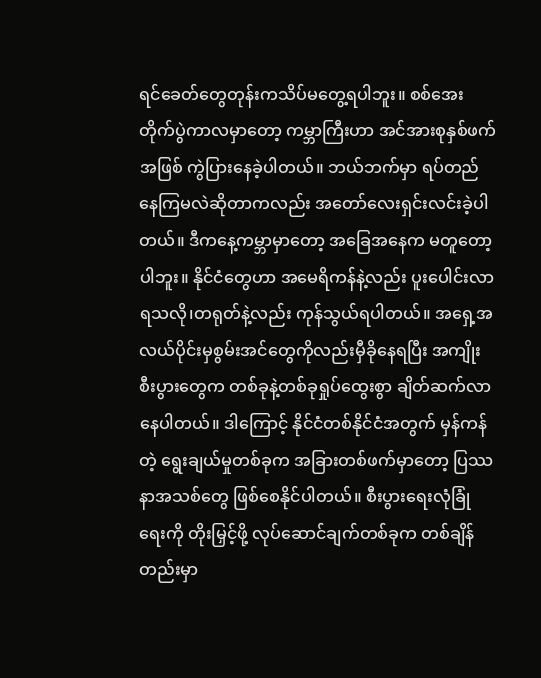ရင်ခေတ်တွေတုန်းကသိပ်မတွေ့ရပါဘူး။ စစ်အေးတိုက်ပွဲကာလမှာတော့ ကမ္ဘာကြီးဟာ အင်အားစုနှစ်ဖက်အဖြစ် ကွဲပြားနေခဲ့ပါတယ်။ ဘယ်ဘက်မှာ ရပ်တည်နေကြမလဲဆိုတာကလည်း အတော်လေးရှင်းလင်းခဲ့ပါတယ်။ ဒီကနေ့ကမ္ဘာမှာတော့ အခြေအနေက မတူတော့ပါဘူး။ နိုင်ငံတွေဟာ အမေရိကန်နဲ့လည်း ပူးပေါင်းလာရသလို၊တရုတ်နဲ့လည်း ကုန်သွယ်ရပါတယ်။ အရှေ့အလယ်ပိုင်းမှစွမ်းအင်တွေကိုလည်းမှီခိုနေရပြီး အကျိုးစီးပွားတွေက တစ်ခုနဲ့တစ်ခုရှုပ်ထွေးစွာ ချိတ်ဆက်လာနေပါတယ်။ ဒါကြောင့် နိုင်ငံတစ်နိုင်ငံအတွက် မှန်ကန်တဲ့ ရွေးချယ်မှုတစ်ခုက အခြားတစ်ဖက်မှာတော့ ပြဿနာအသစ်တွေ ဖြစ်စေနိုင်ပါတယ်။ စီးပွားရေးလုံခြုံရေးကို တိုးမြှင့်ဖို့ လုပ်ဆောင်ချက်တစ်ခုက တစ်ချိန်တည်းမှာ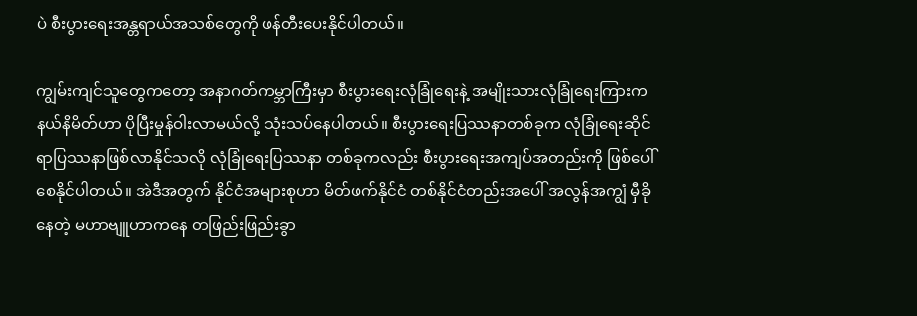ပဲ စီးပွားရေးအန္တရာယ်အသစ်တွေကို ဖန်တီးပေးနိုင်ပါတယ်။

ကျွမ်းကျင်သူတွေကတော့ အနာဂတ်ကမ္ဘာကြီးမှာ စီးပွားရေးလုံခြုံရေးနဲ့ အမျိုးသားလုံခြုံရေးကြားက နယ်နိမိတ်ဟာ ပိုပြီးမှုန်ဝါးလာမယ်လို့ သုံးသပ်နေပါတယ်။ စီးပွားရေးပြဿနာတစ်ခုက လုံခြုံရေးဆိုင်ရာပြဿနာဖြစ်လာနိုင်သလို လုံခြုံရေးပြဿနာ တစ်ခုကလည်း စီးပွားရေးအကျပ်အတည်းကို ဖြစ်ပေါ်စေနိုင်ပါတယ်။ အဲဒီအတွက် နိုင်ငံအများစုဟာ မိတ်ဖက်နိုင်ငံ တစ်နိုင်ငံတည်းအပေါ် အလွန်အကျွံ မှီခိုနေတဲ့ မဟာဗျူဟာကနေ တဖြည်းဖြည်းခွာ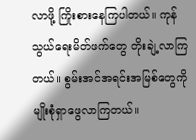လာဖို့ ကြိုးစားနေကြပါတယ်။ ကုန်သွယ်ရေးမိတ်ဖက်တွေ တိုးချဲ့လာကြတယ်။ စွမ်းအင်အရင်းအမြစ်တွေကို မျိုးစုံရှာဖွေလာကြတယ်။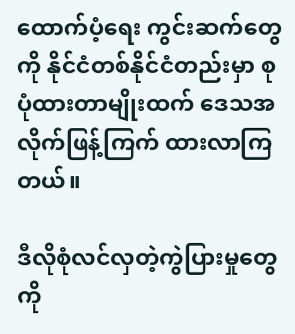ထောက်ပံ့ရေး ကွင်းဆက်တွေကို နိုင်ငံတစ်နိုင်ငံတည်းမှာ စုပုံထားတာမျိုးထက် ဒေသအလိုက်ဖြန့်ကြက် ထားလာကြတယ်။

ဒီလိုစုံလင်လှတဲ့ကွဲပြားမှုတွေကို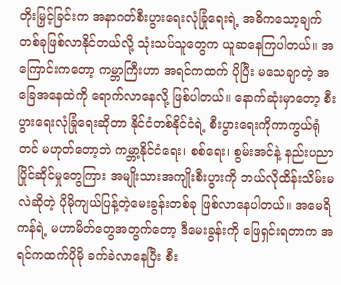တိုးမြှင့်ခြင်းက အနာဂတ်စီးပွားရေးလုံခြုံရေးရဲ့ အဓိကသော့ချက်တစ်ခုဖြစ်လာနိုင်တယ်လို့ သုံးသပ်သူတွေက ယူဆနေကြပါတယ်။ အကြောင်းကတော့ ကမ္ဘာကြီးဟာ အရင်ကထက် ပိုပြီး မသေချာတဲ့ အခြေအနေထဲကို ရောက်လာနေလို့ ဖြစ်ပါတယ်။ နောက်ဆုံးမှာတော့ စီးပွားရေးလုံခြုံရေးဆိုတာ နိုင်ငံတစ်နိုင်ငံရဲ့ စီးပွားရေးကိုကာကွယ်ရုံတင် မဟုတ်တော့ဘဲ ကမ္ဘာ့နိုင်ငံရေး၊ စစ်ရေး၊ စွမ်းအင်နဲ့ နည်းပညာပြိုင်ဆိုင်မှုတွေကြား အမျိုးသားအကျိုးစီးပွားကို ဘယ်လိုထိန်းသိမ်းမလဲဆိုတဲ့ ပိုမိုကျယ်ပြန့်တဲ့မေးခွန်းတစ်ခု ဖြစ်လာနေပါတယ်။ အမေရိကန်ရဲ့ မဟာမိတ်တွေအတွက်တော့ ဒီမေးခွန်းကို ဖြေရှင်းရတာက အရင်ကထက်ပိုမို ခက်ခဲလာနေပြီး စီး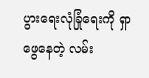ပွားရေးလုံခြုံရေးကို ရှာဖွေနေတဲ့ လမ်း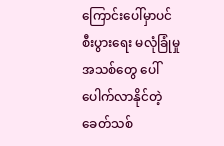ကြောင်းပေါ်မှာပင် စီးပွားရေး မလုံခြုံမှုအသစ်တွေ ပေါ်ပေါက်လာနိုင်တဲ့ ခေတ်သစ်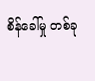စိန်ခေါ်မှု တစ်ခု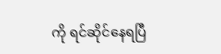ကို ရင်ဆိုင်နေရပြီ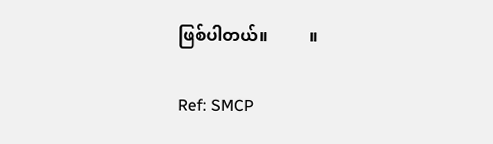ဖြစ်ပါတယ်။          ။

Ref: SMCP